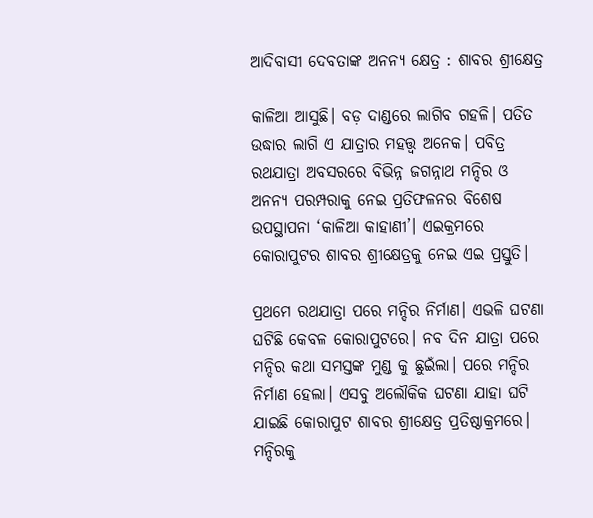ଆଦିବାସୀ ଦେବତାଙ୍କ ଅନନ୍ୟ କ୍ଷେତ୍ର : ଶାବର ଶ୍ରୀକ୍ଷେତ୍ର

କାଳିଆ ଆସୁଛି। ବଡ଼ ଦାଣ୍ଡରେ ଲାଗିବ ଗହଳି। ପତିତ ଉଦ୍ଧାର ଲାଗି ଏ ଯାତ୍ରାର ମହତ୍ତ୍ୱ ଅନେକ। ପବିତ୍ର ରଥଯାତ୍ରା ଅବସରରେ ବିଭିନ୍ନ ଜଗନ୍ନାଥ ମନ୍ଦିର ଓ ଅନନ୍ୟ ପରମ୍ପରାକୁ ନେଇ ପ୍ରତିଫଳନର ବିଶେଷ ଉପସ୍ଥାପନା ‘କାଳିଆ କାହାଣୀ’। ଏଇକ୍ରମରେ କୋରାପୁଟର ଶାବର ଶ୍ରୀକ୍ଷେତ୍ରକୁ ନେଇ ଏଇ ପ୍ରସ୍ତୁତି।

ପ୍ରଥମେ ରଥଯାତ୍ରା ପରେ ମନ୍ଦିର ନିର୍ମାଣ। ଏଭଳି ଘଟଣା ଘଟିଛି କେବଳ କୋରାପୁଟରେ। ନବ ଦିନ ଯାତ୍ରା ପରେ ମନ୍ଦିର କଥା ସମସ୍ତଙ୍କ ମୁଣ୍ଡ କୁ ଛୁଇଁଲା। ପରେ ମନ୍ଦିର ନିର୍ମାଣ ହେଲା। ଏସବୁ ଅଲୌକିକ ଘଟଣା ଯାହା ଘଟି ଯାଇଛି କୋରାପୁଟ ଶାବର ଶ୍ରୀକ୍ଷେତ୍ର ପ୍ରତିଷ୍ଠାକ୍ରମରେ। ମନ୍ଦିରକୁ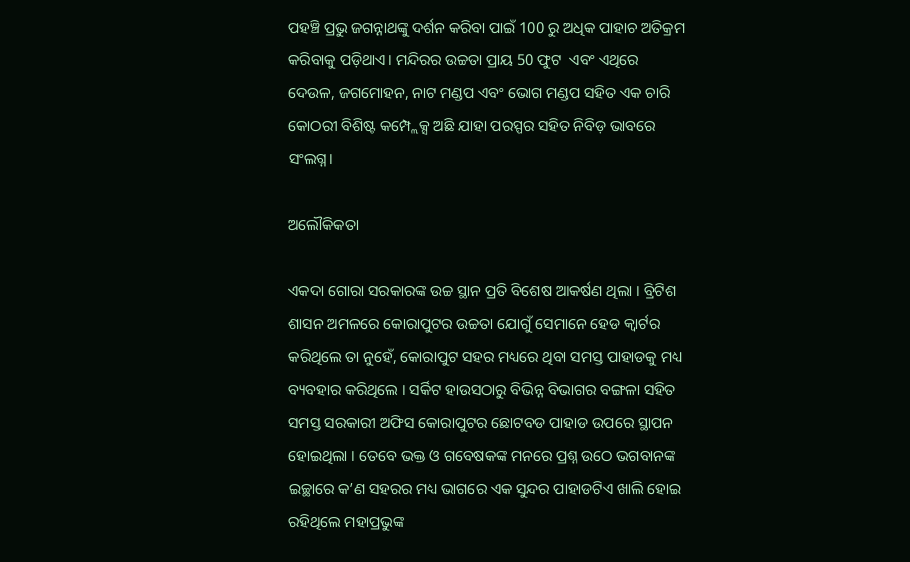ପହଞ୍ଚି ପ୍ରଭୁ ଜଗନ୍ନାଥଙ୍କୁ ଦର୍ଶନ କରିବା ପାଇଁ 100 ରୁ ଅଧିକ ପାହାଚ ଅତିକ୍ରମ କରିବାକୁ ପଡ଼ିଥାଏ। ମନ୍ଦିରର ଉଚ୍ଚତା ପ୍ରାୟ 50 ଫୁଟ  ଏବଂ ଏଥିରେ ଦେଉଳ, ଜଗମୋହନ, ନାଟ ମଣ୍ଡପ ଏବଂ ଭୋଗ ମଣ୍ଡପ ସହିତ ଏକ ଚାରି କୋଠରୀ ବିଶିଷ୍ଟ କମ୍ପ୍ଲେକ୍ସ ଅଛି ଯାହା ପରସ୍ପର ସହିତ ନିବିଡ଼ ଭାବରେ ସଂଲଗ୍ନ।

ଅଲୌକିକତା

ଏକଦା ଗୋରା ସରକାରଙ୍କ ଉଚ୍ଚ ସ୍ଥାନ ପ୍ରତି ବିଶେଷ ଆକର୍ଷଣ ଥିଲା । ବ୍ରିଟିଶ ଶାସନ ଅମଳରେ କୋରାପୁଟର ଉଚ୍ଚତା ଯୋଗୁଁ ସେମାନେ ହେଡ କ୍ୱାର୍ଟର କରିଥିଲେ ତା ନୁହେଁ, କୋରାପୁଟ ସହର ମଧ୍ୟରେ ଥିବା ସମସ୍ତ ପାହାଡକୁ ମଧ୍ୟ ବ୍ୟବହାର କରିଥିଲେ । ସର୍କିଟ ହାଉସଠାରୁ ବିଭିନ୍ନ ବିଭାଗର ବଙ୍ଗଳା ସହିତ ସମସ୍ତ ସରକାରୀ ଅଫିସ କୋରାପୁଟର ଛୋଟବଡ ପାହାଡ ଉପରେ ସ୍ଥାପନ ହୋଇଥିଲା । ତେବେ ଭକ୍ତ ଓ ଗବେଷକଙ୍କ ମନରେ ପ୍ରଶ୍ନ ଉଠେ ଭଗବାନଙ୍କ ଇଚ୍ଛାରେ କ’ଣ ସହରର ମଧ୍ୟ ଭାଗରେ ଏକ ସୁନ୍ଦର ପାହାଡଟିଏ ଖାଲି ହୋଇ ରହିଥିଲେ ମହାପ୍ରଭୁଙ୍କ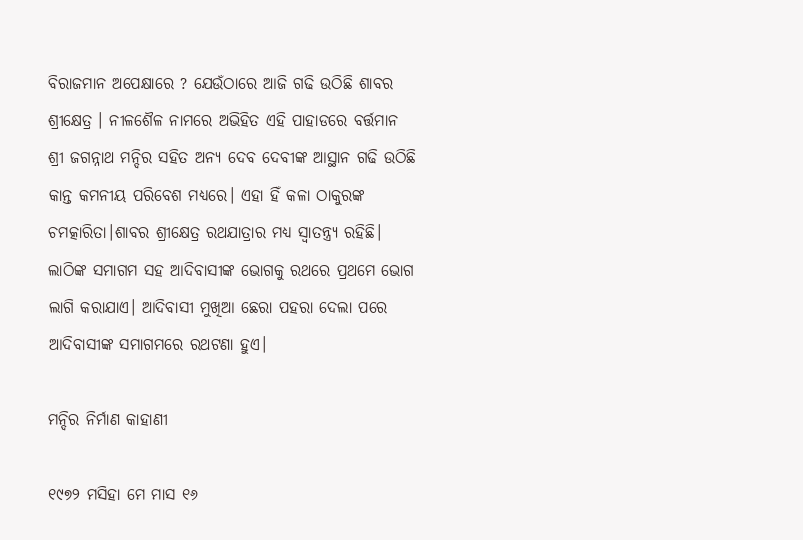ବିରାଜମାନ ଅପେକ୍ଷାରେ ? ଯେଉଁଠାରେ ଆଜି ଗଢି ଉଠିଛି ଶାବର ଶ୍ରୀକ୍ଷେତ୍ର । ନୀଳଶୈଳ ନାମରେ ଅଭିହିତ ଏହି ପାହାଡରେ ବର୍ତ୍ତମାନ ଶ୍ରୀ ଜଗନ୍ନାଥ ମନ୍ଦିର ସହିତ ଅନ୍ୟ ଦେବ ଦେବୀଙ୍କ ଆସ୍ଥାନ ଗଢି ଉଠିଛି କାନ୍ତ କମନୀୟ ପରିବେଶ ମଧ୍ୟରେ। ଏହା ହିଁ କଳା ଠାକୁରଙ୍କ ଚମତ୍କାରିତା।ଶାବର ଶ୍ରୀକ୍ଷେତ୍ର ରଥଯାତ୍ରାର ମଧ୍ୟ ସ୍ଵାତନ୍ତ୍ର୍ୟ ରହିଛି। ଲାଠିଙ୍କ ସମାଗମ ସହ ଆଦିବାସୀଙ୍କ ଭୋଗକୁ ରଥରେ ପ୍ରଥମେ ଭୋଗ ଲାଗି କରାଯାଏ। ଆଦିବାସୀ ମୁଖିଆ ଛେରା ପହରା ଦେଲା ପରେ ଆଦିବାସୀଙ୍କ ସମାଗମରେ ରଥଟଣା ହୁଏ।

ମନ୍ଦିର ନିର୍ମାଣ କାହାଣୀ

୧୯୭୨ ମସିହା ମେ ମାସ ୧୬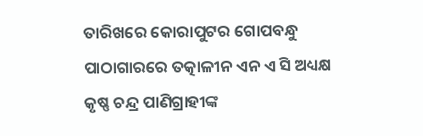ତାରିଖରେ କୋରାପୁଟର ଗୋପବନ୍ଧୁ ପାଠାଗାରରେ ତତ୍କାଳୀନ ଏନ ଏ ସି ଅଧ୍ୟକ୍ଷ କୃଷ୍ଣ ଚନ୍ଦ୍ର ପାଣିଗ୍ରାହୀଙ୍କ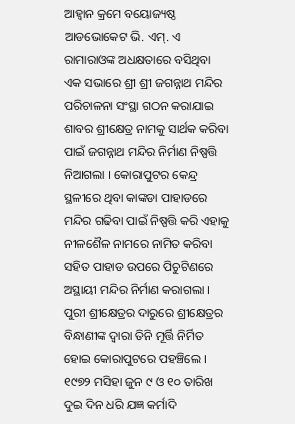ଆହ୍ୱାନ କ୍ରମେ ବୟୋଜ୍ୟଷ୍ଠ ଆଡଭୋକେଟ ଭି. ଏମ୍. ଏ ରାମାରାଓଙ୍କ ଅଧକ୍ଷତାରେ ବସିଥିବା ଏକ ସଭାରେ ଶ୍ରୀ ଶ୍ରୀ ଜଗନ୍ନାଥ ମନ୍ଦିର ପରିଚାଳନା ସଂସ୍ଥା ଗଠନ କରାଯାଇ ଶାବର ଶ୍ରୀକ୍ଷେତ୍ର ନାମକୁ ସାର୍ଥକ କରିବା ପାଇଁ ଜଗନ୍ନାଥ ମନ୍ଦିର ନିର୍ମାଣ ନିଷ୍ପତ୍ତି ନିଆଗଲା । କୋରାପୁଟର କେନ୍ଦ୍ର ସ୍ଥଳୀରେ ଥିବା କାଙ୍କଡା ପାହାଡରେ ମନ୍ଦିର ଗଢିବା ପାଇଁ ନିଷ୍ପତ୍ତି କରି ଏହାକୁ ନୀଳଶୈଳ ନାମରେ ନାମିତ କରିବା ସହିତ ପାହାଡ ଉପରେ ପିଚୁଟିଣରେ ଅସ୍ଥାୟୀ ମନ୍ଦିର ନିର୍ମାଣ କରାଗଲା । ପୁରୀ ଶ୍ରୀକ୍ଷେତ୍ରର ଦାରୁରେ ଶ୍ରୀକ୍ଷେତ୍ରର ବିନ୍ଧାଣୀଙ୍କ ଦ୍ଵାରା ତିନି ମୂର୍ତ୍ତି ନିର୍ମିତ ହୋଇ କୋରାପୁଟରେ ପହଞ୍ଚିଲେ । ୧୯୭୨ ମସିହା ଜୁନ ୯ ଓ ୧୦ ତାରିଖ ଦୁଇ ଦିନ ଧରି ଯଜ୍ଞ କର୍ମାଦି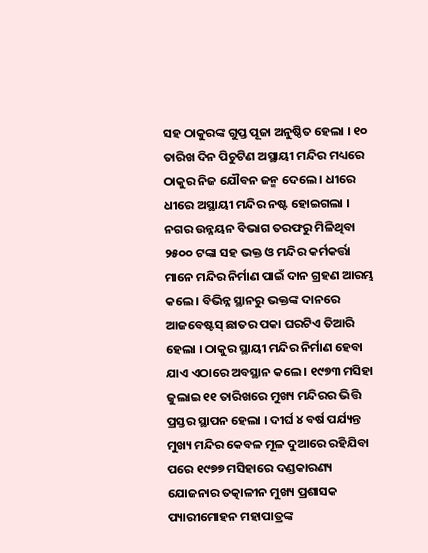ସହ ଠାକୁରଙ୍କ ଗୁପ୍ତ ପୂଜା ଅନୁଷ୍ଠିତ ହେଲା । ୧୦ ତାରିଖ ଦିନ ପିଚୁଟିଣ ଅସ୍ଥାୟୀ ମନ୍ଦିର ମଧ୍ୟରେ ଠାକୁର ନିଜ ଯୌବନ ଜନ୍ମ ଦେଲେ । ଧୀରେ ଧୀରେ ଅସ୍ଥାୟୀ ମନ୍ଦିର ନଷ୍ଟ ହୋଇଗଲା । ନଗର ଉନ୍ନୟନ ବିଭାଗ ତରଫରୁ ମିଳିଥିବା ୨୫୦୦ ଟଙ୍କା ସହ ଭକ୍ତ ଓ ମନ୍ଦିର କର୍ମକର୍ତ୍ତା ମାନେ ମନ୍ଦିର ନିର୍ମାଣ ପାଇଁ ଦାନ ଗ୍ରହଣ ଆରମ୍ଭ କଲେ । ବିଭିନ୍ନ ସ୍ଥାନରୁ ଭକ୍ତଙ୍କ ଦାନରେ ଆଜବେଷ୍ଟସ୍ ଛାତର ପକା ଘରଟିଏ ତିଆରି ହେଲା । ଠାକୁର ସ୍ଥାୟୀ ମନ୍ଦିର ନିର୍ମାଣ ହେବା ଯାଏ ଏଠାରେ ଅବସ୍ଥାନ କଲେ । ୧୯୭୩ ମସିହା ଜୁଲାଇ ୧୧ ତାରିଖରେ ମୁଖ୍ୟ ମନ୍ଦିରର ଭିତ୍ତି ପ୍ରସ୍ତର ସ୍ଥାପନ ହେଲା । ଦୀର୍ଘ ୪ ବର୍ଷ ପର୍ଯ୍ୟନ୍ତ ମୁଖ୍ୟ ମନ୍ଦିର କେବଳ ମୂଳ ଦୁଆରେ ରହିଯିବା ପରେ ୧୯୭୭ ମସିହାରେ ଦଣ୍ଡକାରଣ୍ୟ ଯୋଜନାର ତତ୍କାଳୀନ ମୁଖ୍ୟ ପ୍ରଶାସକ ପ୍ୟାରୀମୋହନ ମହାପାତ୍ରଙ୍କ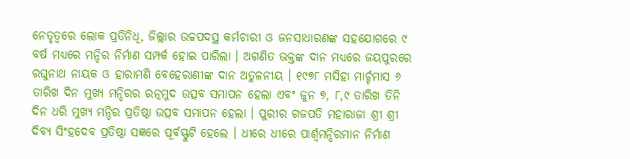ନେତୃତ୍ବରେ ଲୋକ ପ୍ରତିନିଧି, ଜିଲ୍ଲାର ଉଚ୍ଚପଦସ୍ଥ କର୍ମଚାରୀ ଓ ଜନସାଧାରଣଙ୍କ ସହଯୋଗରେ ୯ ବର୍ଷ ମଧ୍ୟରେ ମନ୍ଦିର ନିର୍ମାଣ ସମ୍ପର୍କ ହୋଇ ପାରିଲା । ଅଗଣିତ ଭକ୍ତଙ୍କ ଦାନ ମଧ୍ୟରେ ଜୟପୁରରେ ରଘୁନାଥ ନାୟକ ଓ ହାରାମଣି ବେହେରାଣୀଙ୍କ ଦାନ ଅତୁଳନୀୟ । ୧୯୭୮ ମସିହା ମାର୍ଚ୍ଚମାସ ୬ ତାରିଖ ଦିନ ମୁଖ୍ୟ ମନ୍ଦିରର ରତ୍ନମୁଦ ଉତ୍ସବ ସମାପନ ହେଲା ଏବଂ ଜୁନ ୭, ୮,୯ ତାରିଖ ତିନି ଦିନ ଧରି ମୁଖ୍ୟ ମନ୍ଦିର ପ୍ରତିଷ୍ଠା ଉତ୍ସବ ସମାପନ ହେଲା । ପୁରୀର ଗଜପତି ମହାରାଜା ଶ୍ରୀ ଶ୍ରୀ ଦିବ୍ୟ ସିଂହଦେବ ପ୍ରତିଷ୍ଠା ସଜ୍ଞରେ ପୂର୍ବସ୍ଫୁଟି ହେଲେ । ଧୀରେ ଧୀରେ ପାର୍ଶ୍ଵମନ୍ଦିରମାନ ନିର୍ମାଣ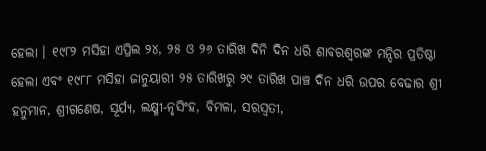ହେଲା । ୧୯୮୨ ମସିହା ଏପ୍ରିଲ ୨୪, ୨୫ ଓ ୨୬ ତାରିଖ ଦିନି ଦିନ ଧରି ଶାବରଶ୍ୱରଙ୍କ ମନ୍ଦିର ପ୍ରତିଷ୍ଠା ହେଲା ଏବଂ ୧୯୮୮ ମସିହା ଜାନୁୟାରୀ ୨୫ ତାରିଖରୁ ୨୯ ତାରିଖ ପାଞ୍ଚ ଦିନ ଧରି ଉପର ବେଢାର ଶ୍ରୀ ହନୁମାନ, ଶ୍ରୀଗଣେଷ, ସୂର୍ଯ୍ୟ, ଲକ୍ଷ୍ମୀ-ନୃସିଂହ, ବିମଳା, ସରସ୍ୱତୀ,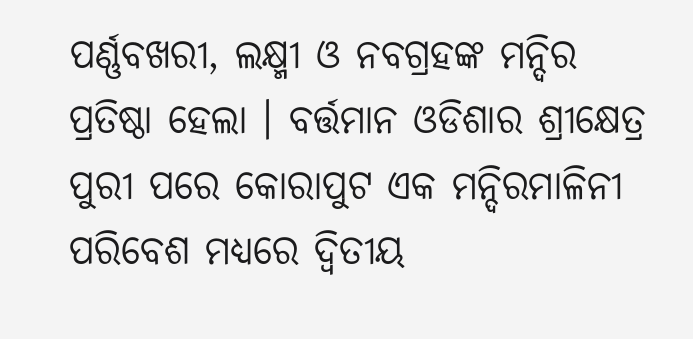ପର୍ଣ୍ଣବଖରୀ, ଲକ୍ଷ୍ମୀ ଓ ନବଗ୍ରହଙ୍କ ମନ୍ଦିର ପ୍ରତିଷ୍ଠା ହେଲା । ବର୍ତ୍ତମାନ ଓଡିଶାର ଶ୍ରୀକ୍ଷେତ୍ର ପୁରୀ ପରେ କୋରାପୁଟ ଏକ ମନ୍ଦିରମାଳିନୀ ପରିବେଶ ମଧ୍ୟରେ ଦ୍ବିତୀୟ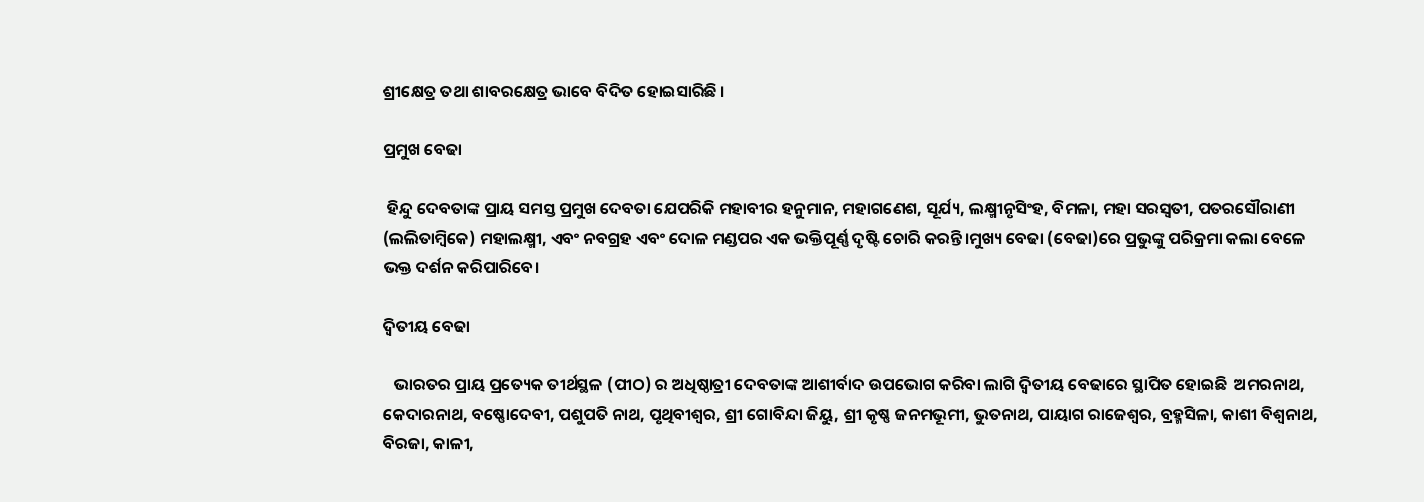ଶ୍ରୀକ୍ଷେତ୍ର ତଥା ଶାବରକ୍ଷେତ୍ର ଭାବେ ବିଦିତ ହୋଇସାରିଛି ।

ପ୍ରମୁଖ ବେଢା

 ହିନ୍ଦୁ ଦେବତାଙ୍କ ପ୍ରାୟ ସମସ୍ତ ପ୍ରମୁଖ ଦେବତା ଯେପରିକି ମହାବୀର ହନୁମାନ, ମହାଗଣେଶ, ସୂର୍ଯ୍ୟ, ଲକ୍ଷ୍ମୀନୃସିଂହ, ବିମଳା, ମହା ସରସ୍ୱତୀ, ପତରସୌରାଣୀ (ଲଲିତାମ୍ବିକେ) ମହାଲକ୍ଷ୍ମୀ, ଏବଂ ନବଗ୍ରହ ଏବଂ ଦୋଳ ମଣ୍ଡପର ଏକ ଭକ୍ତିପୂର୍ଣ୍ଣ ଦୃଷ୍ଟି ଚୋରି କରନ୍ତି।ମୁଖ୍ୟ ବେଢା (ବେଢା)ରେ ପ୍ରଭୁଙ୍କୁ ପରିକ୍ରମା କଲା ବେଳେ ଭକ୍ତ ଦର୍ଶନ କରିପାରିବେ।

ଦ୍ବିତୀୟ ବେଢା

   ଭାରତର ପ୍ରାୟ ପ୍ରତ୍ୟେକ ତୀର୍ଥସ୍ଥଳ (ପୀଠ) ର ଅଧିଷ୍ଠାତ୍ରୀ ଦେବତାଙ୍କ ଆଶୀର୍ବାଦ ଉପଭୋଗ କରିବା ଲାଗି ଦ୍ୱିତୀୟ ବେଢାରେ ସ୍ଥାପିତ ହୋଇଛି  ଅମରନାଥ, କେଦାରନାଥ, ବଷ୍ଣୋଦେବୀ, ପଶୁପତି ନାଥ, ପୃଥିବୀଶ୍ଵର, ଶ୍ରୀ ଗୋବିନ୍ଦା ଜିୟୁ, ଶ୍ରୀ କୃଷ୍ଣ ଜନମଭୂମୀ, ଭୁତନାଥ, ପାୟାଗ ରାଜେଶ୍ୱର, ବ୍ରହ୍ମସିଳା, କାଶୀ ବିଶ୍ୱନାଥ, ବିରଜା, କାଳୀ,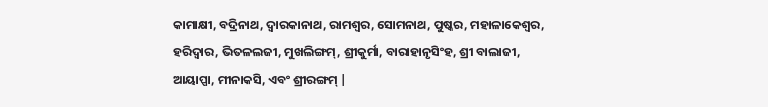କାମାକ୍ଷୀ, ବଦ୍ରିନାଥ, ଦ୍ୱାରକାନାଥ, ରାମଶ୍ୱର, ସୋମନାଥ, ପୁଷ୍କର, ମହାଳାକେଶ୍ୱର, ହରିଦ୍ୱାର, ଭିତଳଲଜୀ, ମୁଖଲିଙ୍ଗମ୍, ଶ୍ରୀକୁର୍ମା, ବାରାହାନୃସିଂହ, ଶ୍ରୀ ବାଲାଜୀ, ଆୟାପ୍ପା, ମୀନାକସି, ଏବଂ ଶ୍ରୀରଙ୍ଗମ୍ |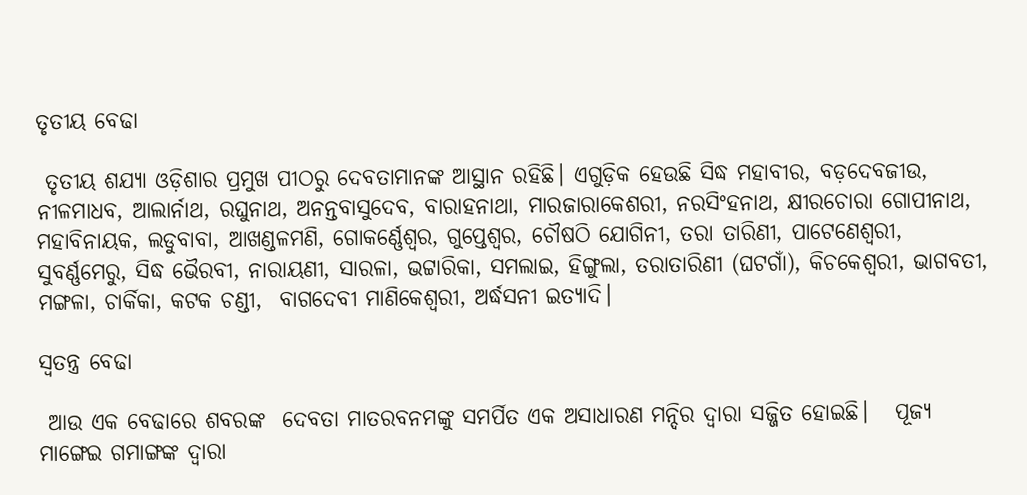ତୃତୀୟ ବେଢା

 ତୃତୀୟ ଶଯ୍ୟା ଓଡ଼ିଶାର ପ୍ରମୁଖ ପୀଠରୁ ଦେବତାମାନଙ୍କ ଆସ୍ଥାନ ରହିଛି। ଏଗୁଡ଼ିକ ହେଉଛି ସିଦ୍ଧ ମହାବୀର, ବଡ଼ଦେବଜୀଉ, ନୀଳମାଧବ, ଆଲାର୍ନାଥ, ରଘୁନାଥ, ଅନନ୍ତବାସୁଦେବ, ବାରାହନାଥା, ମାରଜାରାକେଶରୀ, ନରସିଂହନାଥ, କ୍ଷୀରଚୋରା ଗୋପୀନାଥ, ମହାବିନାୟକ, ଲଡୁବାବା, ଆଖଣ୍ଡଳମଣି, ଗୋକର୍ଣ୍ଣେଶ୍ୱର, ଗୁପ୍ତେଶ୍ୱର, ଚୌଷଠି ଯୋଗିନୀ, ତରା ତାରିଣୀ, ପାଟେଣେଶ୍ୱରୀ, ସୁବର୍ଣ୍ଣମେରୁ, ସିଦ୍ଧ ଭୈରବୀ, ନାରାୟଣୀ, ସାରଳା, ଭଟ୍ଟାରିକା, ସମଲାଇ, ହିଙ୍ଗୁଲା, ତରାତାରିଣୀ (ଘଟଗାଁ), କିଚକେଶ୍ୱରୀ, ଭାଗବତୀ, ମଙ୍ଗଳା, ଚାର୍କିକା, କଟକ ଚଣ୍ଡୀ,  ବାଗଦେବୀ ମାଣିକେଶ୍ବରୀ, ଅର୍ଦ୍ଧସନୀ ଇତ୍ୟାଦି।

ସ୍ୱତନ୍ତ୍ର ବେଢା

 ଆଉ ଏକ ବେଢାରେ ଶବରଙ୍କ  ଦେବତା ମାତରବନମଙ୍କୁ ସମର୍ପିତ ଏକ ଅସାଧାରଣ ମନ୍ଦିର ଦ୍ୱାରା ସଜ୍ଜିତ ହୋଇଛି।   ପୂଜ୍ୟ ମାଙ୍ଗେଇ ଗମାଙ୍ଗଙ୍କ ଦ୍ୱାରା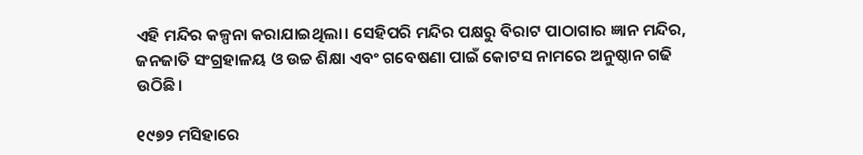ଏହି ମନ୍ଦିର କଳ୍ପନା କରାଯାଇଥିଲା। ସେହିପରି ମନ୍ଦିର ପକ୍ଷରୁ ବିରାଟ ପାଠାଗାର ଜ୍ଞାନ ମନ୍ଦିର, ଜନଜାତି ସଂଗ୍ରହାଳୟ ଓ ଉଚ୍ଚ ଶିକ୍ଷା ଏବଂ ଗବେଷଣା ପାଇଁ କୋଟସ ନାମରେ ଅନୁଷ୍ଠାନ ଗଢି ଉଠିଛି।

୧୯୭୨ ମସିହାରେ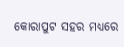କୋରାପୁଟ ସହର ମଧ୍ୟରେ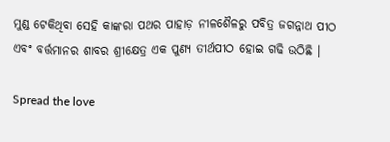ମୁଣ୍ଡ ଟେକିଥିବା ସେହି କାଙ୍କରା ପଥର ପାହାଡ଼ ନୀଳଶୈଳରୁ ପବିତ୍ର ଜଗନ୍ନାଥ ପୀଠ ଏବଂ ବର୍ତ୍ତମାନର ଶାବର ଶ୍ରୀକ୍ଷେତ୍ର ଏକ ପୁଣ୍ୟ ତୀର୍ଥପୀଠ ହୋଇ ଗଢି ଉଠିଛି ।

Spread the love